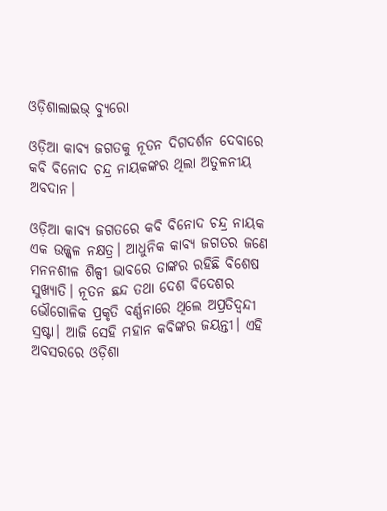ଓଡ଼ିଶାଲାଇଭ୍‌ ବ୍ୟୁରୋ

ଓଡ଼ିଆ କାବ୍ୟ ଜଗତକୁ ନୂତନ ଦିଗଦର୍ଶନ ଦେବାରେ କବି ବିନୋଦ ଚନ୍ଦ୍ର ନାୟକଙ୍କର ଥିଲା ଅତୁଳନୀୟ ଅବଦାନ।

ଓଡ଼ିଆ କାବ୍ୟ ଜଗତରେ କବି ବିନୋଦ ଚନ୍ଦ୍ର ନାୟକ ଏକ ଉଜ୍ଜ୍ୱଳ ନକ୍ଷତ୍ର। ଆଧୁନିକ କାବ୍ୟ ଜଗତର ଜଣେ ମନନଶୀଳ ଶିଳ୍ପୀ ଭାବରେ ତାଙ୍କର ରହିଛି ବିଶେଷ ସୁଖ୍ୟାତି। ନୂତନ ଛନ୍ଦ ତଥା ଦେଶ ବିଦେଶର ଭୌଗୋଳିକ ପ୍ରକୃତି ବର୍ଣ୍ଣନାରେ ଥିଲେ ଅପ୍ରତିଦ୍ୱନ୍ଦୀ ସ୍ରଷ୍ଟା। ଆଜି ସେହି ମହାନ କବିଙ୍କର ଜୟନ୍ତୀ। ଏହି ଅବସରରେ ଓଡ଼ିଶା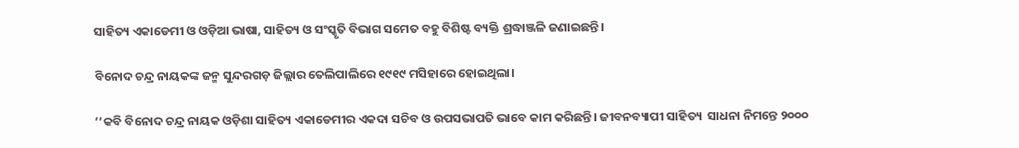ସାହିତ୍ୟ ଏକାଡେମୀ ଓ ଓଡ଼ିଆ ଭାଷା, ସାହିତ୍ୟ ଓ ସଂସ୍କୃତି ବିଭାଗ ସମେତ ବହୁ ବିଶିଷ୍ଟ ବ୍ୟକ୍ତି ଶ୍ରଦ୍ଧାଞ୍ଜଳି ଜଣାଇଛନ୍ତି।

ବିନୋଦ ଚନ୍ଦ୍ର ନାୟକଙ୍କ ଜନ୍ମ ସୁନ୍ଦରଗଡ଼ ଜିଲ୍ଲାର ତେଲିପାଲିରେ ୧୯୧୯ ମସିହାରେ ହୋଇଥିଲା।

‘‘କବି ବିନୋଦ ଚନ୍ଦ୍ର ନାୟକ ଓଡ଼ିଶା ସାହିତ୍ୟ ଏକାଡେମୀର ଏକଦା ସଚିବ ଓ ଉପସଭାପତି ଭାବେ କାମ କରିଛନ୍ତି। ଜୀବନବ୍ୟାପୀ ସାହିତ୍ୟ  ସାଧନା ନିମନ୍ତେ ୨୦୦୦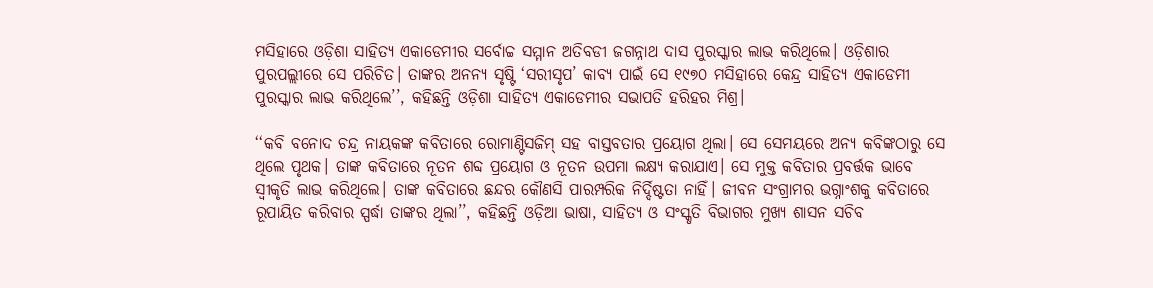ମସିହାରେ ଓଡ଼ିଶା ସାହିତ୍ୟ ଏକାଡେମୀର ସର୍ବୋଚ୍ଚ ସମ୍ମାନ ଅତିବଡୀ ଜଗନ୍ନାଥ ଦାସ ପୁରସ୍କାର ଲାଭ କରିଥିଲେ। ଓଡ଼ିଶାର ପୁରପଲ୍ଲୀରେ ସେ ପରିଚିତ। ତାଙ୍କର ଅନନ୍ୟ ସୃଷ୍ଟି ‘ସରୀସୃପ’ କାବ୍ୟ ପାଇଁ ସେ ୧୯୭୦ ମସିହାରେ କେନ୍ଦ୍ର ସାହିତ୍ୟ ଏକାଡେମୀ ପୁରସ୍କାର ଲାଭ କରିଥିଲେ’’, କହିଛନ୍ତି ଓଡ଼ିଶା ସାହିତ୍ୟ ଏକାଡେମୀର ସଭାପତି ହରିହର ମିଶ୍ର।

‘‘କବି ବନୋଦ ଚନ୍ଦ୍ର ନାୟକଙ୍କ କବିତାରେ ରୋମାଣ୍ଟିସଜିମ୍‌ ସହ ବାସ୍ତବତାର ପ୍ରୟୋଗ ଥିଲା। ସେ ସେମୟରେ ଅନ୍ୟ କବିଙ୍କଠାରୁ ସେ ଥିଲେ ପୃଥକ। ତାଙ୍କ କବିତାରେ ନୂତନ ଶବ୍ଦ ପ୍ରୟୋଗ ଓ ନୂତନ ଉପମା ଲକ୍ଷ୍ୟ କରାଯାଏ। ସେ ମୁକ୍ତ କବିତାର ପ୍ରବର୍ତ୍ତକ ଭାବେ ସ୍ୱୀକୃତି ଲାଭ କରିଥିଲେ। ତାଙ୍କ କବିତାରେ ଛନ୍ଦର କୌଣସି ପାରମ୍ପରିକ ନିର୍ଦ୍ଦିଷ୍ଟତା ନାହିଁ। ଜୀବନ ସଂଗ୍ରାମର ଭଗ୍ନାଂଶକୁ କବିତାରେ ରୂପାୟିତ କରିବାର ସ୍ପର୍ଦ୍ଧା ତାଙ୍କର ଥିଲା’’, କହିଛନ୍ତି ଓଡ଼ିଆ ଭାଷା, ସାହିତ୍ୟ ଓ ସଂସ୍କୃତି ବିଭାଗର ମୁଖ୍ୟ ଶାସନ ସଚିବ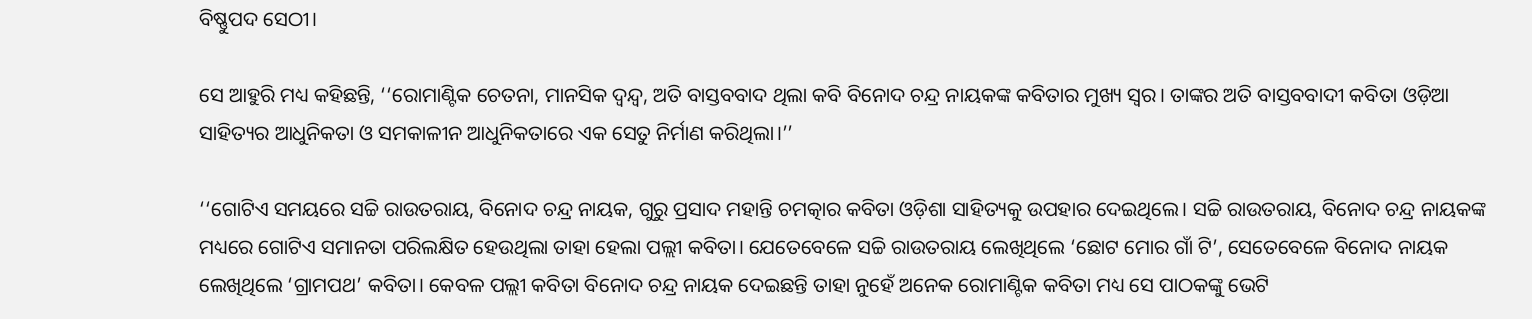ବିଷ୍ଣୁପଦ ସେଠୀ।

ସେ ଆହୁରି ମଧ୍ୟ କହିଛନ୍ତି, ‘‘ରୋମାଣ୍ଟିକ ଚେତନା, ମାନସିକ ଦ୍ୱନ୍ଦ୍ୱ, ଅତି ବାସ୍ତବବାଦ ଥିଲା କବି ବିନୋଦ ଚନ୍ଦ୍ର ନାୟକଙ୍କ କବିତାର ମୁଖ୍ୟ ସ୍ୱର। ତାଙ୍କର ଅତି ବାସ୍ତବବାଦୀ କବିତା ଓଡ଼ିଆ ସାହିତ୍ୟର ଆଧୁନିକତା ଓ ସମକାଳୀନ ଆଧୁନିକତାରେ ଏକ ସେତୁ ନିର୍ମାଣ କରିଥିଲା।’’

‘‘ଗୋଟିଏ ସମୟରେ ସଚ୍ଚି ରାଉତରାୟ, ବିନୋଦ ଚନ୍ଦ୍ର ନାୟକ, ଗୁରୁ ପ୍ରସାଦ ମହାନ୍ତି ଚମତ୍କାର କବିତା ଓଡ଼ିଶା ସାହିତ୍ୟକୁ ଉପହାର ଦେଇଥିଲେ। ସଚ୍ଚି ରାଉତରାୟ, ବିନୋଦ ଚନ୍ଦ୍ର ନାୟକଙ୍କ ମଧ୍ୟରେ ଗୋଟିଏ ସମାନତା ପରିଲକ୍ଷିତ ହେଉଥିଲା ତାହା ହେଲା ପଲ୍ଲୀ କବିତା। ଯେତେବେଳେ ସଚ୍ଚି ରାଉତରାୟ ଲେଖିଥିଲେ ‘ଛୋଟ ମୋର ଗାଁ ଟି’, ସେତେବେଳେ ବିନୋଦ ନାୟକ ଲେଖିଥିଲେ ‘ଗ୍ରାମପଥ’ କବିତା। କେବଳ ପଲ୍ଲୀ କବିତା ବିନୋଦ ଚନ୍ଦ୍ର ନାୟକ ଦେଇଛନ୍ତି ତାହା ନୁହେଁ ଅନେକ ରୋମାଣ୍ଟିକ କବିତା ମଧ୍ୟ ସେ ପାଠକଙ୍କୁ ଭେଟି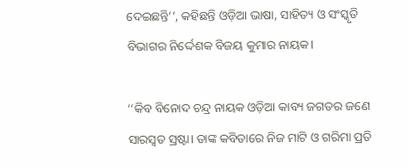ଦେଇଛନ୍ତି’’, କହିଛନ୍ତି ଓଡ଼ିଆ ଭାଷା, ସାହିତ୍ୟ ଓ ସଂସ୍କୃତି ବିଭାଗର ନିର୍ଦ୍ଦେଶକ ବିଜୟ କୁମାର ନାୟକ।

‘‘କିବ ବିନୋଦ ଚନ୍ଦ୍ର ନାୟକ ଓଡ଼ିଆ କାବ୍ୟ ଜଗତର ଜଣେ ସାରସ୍ୱତ ସ୍ରଷ୍ଟା। ତାଙ୍କ କବିତାରେ ନିଜ ମାଟି ଓ ଗରିମା ପ୍ରତି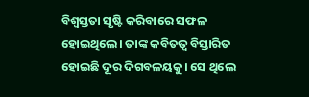ବିଶ୍ୱସ୍ତତା ସୃଷ୍ଟି କରିବାରେ ସଫଳ ହୋଇଥିଲେ। ତାଙ୍କ କବିତତ୍ୱ ବିସ୍ତାରିତ ହୋଇଛି ଦୂର ଦିଗବଳୟକୁ। ସେ ଥିଲେ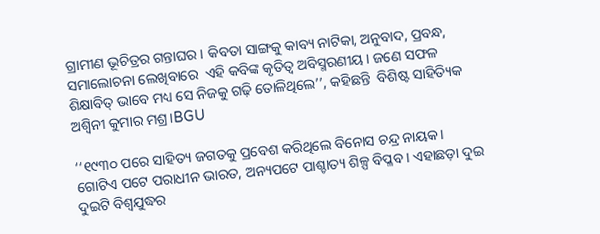ଗ୍ରାମୀଣ ଭୂଚିତ୍ରର ଗନ୍ତାଘର। କିବତା ସାଙ୍ଗକୁ କାବ୍ୟ ନାଟିକା, ଅନୁବାଦ, ପ୍ରବନ୍ଧ, ସମାଲୋଚନା ଲେଖିବାରେ  ଏହି କବିଙ୍କ କୃତିତ୍ୱ ଅବିସ୍ମରଣୀୟ। ଜଣେ ସଫଳ ଶିକ୍ଷାବିତ୍‌ ଭାବେ ମଧ୍ୟ ସେ ନିଜକୁ ଗଢ଼ି ତୋଳିଥିଲେ’’, କହିଛନ୍ତି  ବିଶିଷ୍ଟ ସାହିତ୍ୟିକ ଅଶ୍ୱିନୀ କୁମାର ମଶ୍ର।BGU

‘‘୧୯୩୦ ପରେ ସାହିତ୍ୟ ଜଗତକୁ ପ୍ରବେଶ କରିଥିଲେ ବିନୋସ ଚନ୍ଦ୍ର ନାୟକ। ଗୋଟିଏ ପଟେ ପରାଧୀନ ଭାରତ, ଅନ୍ୟପଟେ ପାଶ୍ଚାତ୍ୟ ଶିଳ୍ପ ବିପ୍ଳବ। ଏହାଛଡ଼ା ଦୁଇ ଦୁଇଟି ବିଶ୍ୱଯୁଦ୍ଧର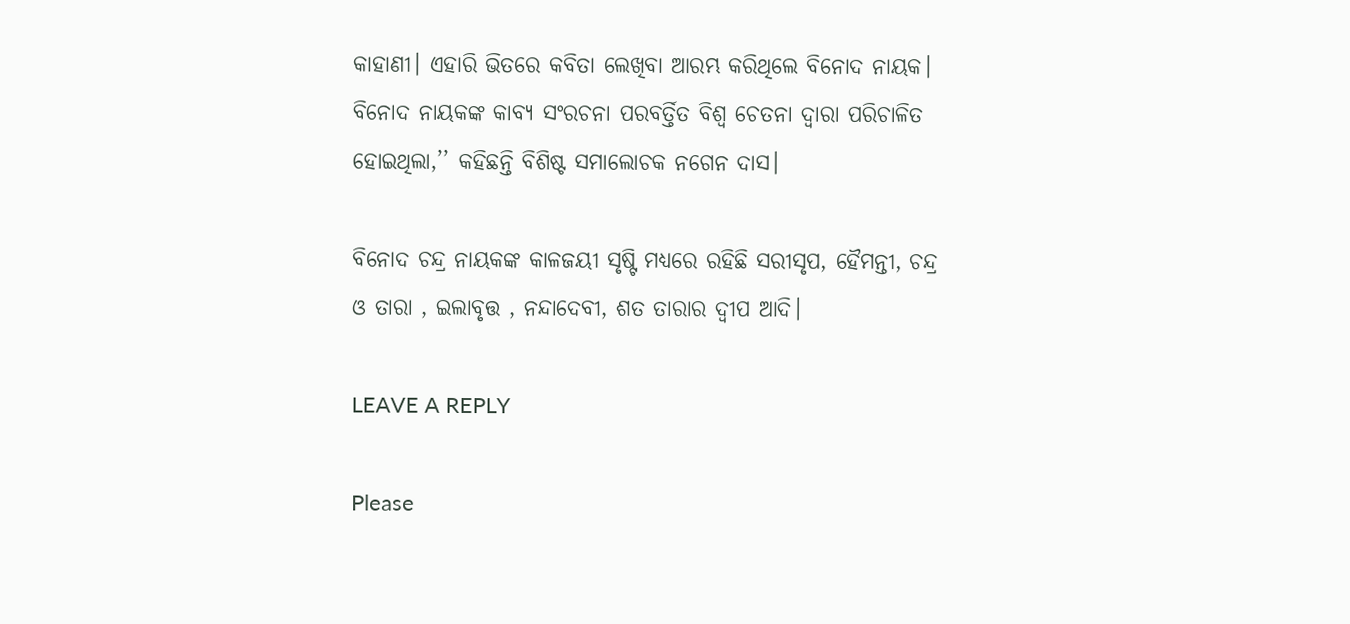କାହାଣୀ। ଏହାରି ଭିତରେ କବିତା ଲେଖିବା ଆରମ୍ଭ କରିଥିଲେ ବିନୋଦ ନାୟକ। ବିନୋଦ ନାୟକଙ୍କ କାବ୍ୟ ସଂରଚନା ପରବର୍ତ୍ତିତ ବିଶ୍ୱ ଚେତନା ଦ୍ୱାରା ପରିଚାଳିତ ହୋଇଥିଲା,’’ କହିଛନ୍ତି ବିଶିଷ୍ଟ ସମାଲୋଚକ ନଗେନ ଦାସ।

ବିନୋଦ ଚନ୍ଦ୍ର ନାୟକଙ୍କ କାଳଜୟୀ ସୃଷ୍ଟି ମଧ୍ୟରେ ରହିଛି ସରୀସୃପ, ହୈମନ୍ତୀ, ଚନ୍ଦ୍ର ଓ ତାରା , ଇଲାବୃତ୍ତ , ନନ୍ଦାଦେବୀ, ଶତ ତାରାର ଦ୍ୱୀପ ଆଦି।

LEAVE A REPLY

Please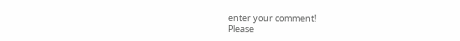enter your comment!
Please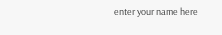enter your name here